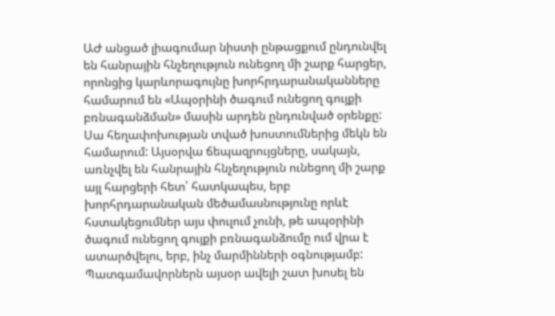ԱԺ անցած լիագումար նիստի ընթացքում ընդունվել են հանրային հնչեղություն ունեցող մի շարք հարցեր, որոնցից կարևորագույնը խորհրդարանականները համարում են «Ապօրինի ծագում ունեցող գույքի բռնագանձման» մասին արդեն ընդունված օրենքը: Սա հեղափոխության տված խոստումներից մեկն են համարում: Այսօրվա ճեպազրույցները, սակայն, առնչվել են հանրային հնչեղություն ունեցող մի շարք այլ հարցերի հետ՝ հատկապես, երբ խորհրդարանական մեծամասնությունը որևէ հստակեցումներ այս փուլում չունի, թե ապօրինի ծագում ունեցող գույքի բռնագանձումը ում վրա է ատարծվելու, երբ, ինչ մարմինների օգնությամբ:
Պատգամավորներն այսօր ավելի շատ խոսել են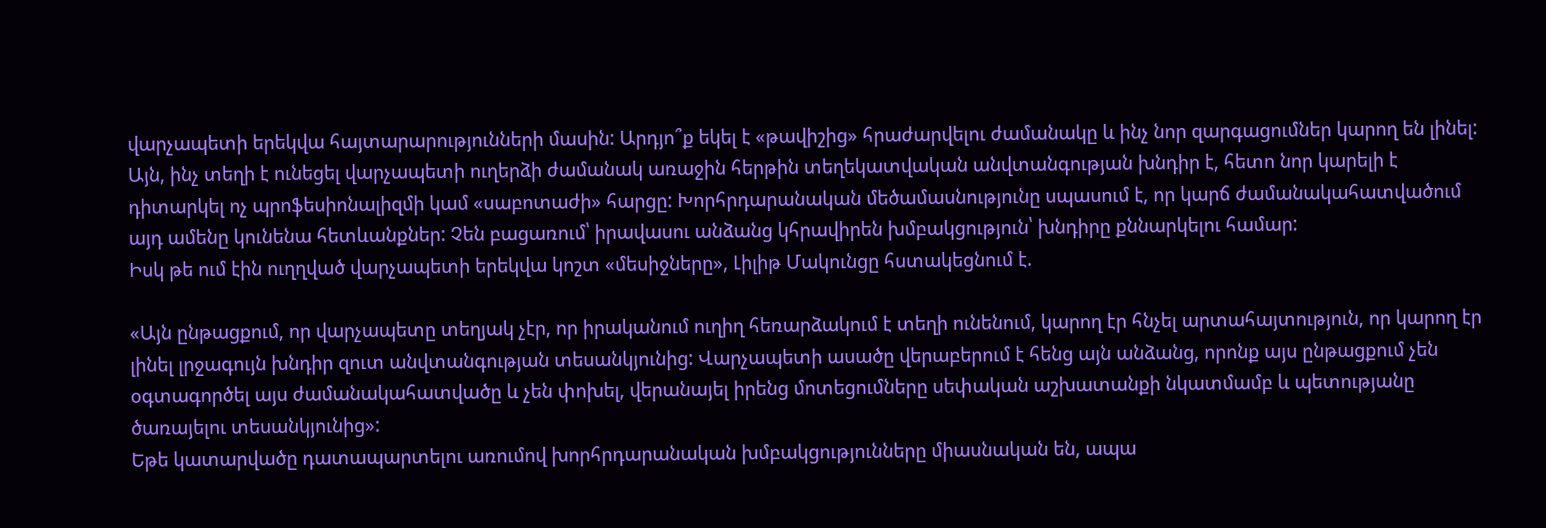վարչապետի երեկվա հայտարարությունների մասին: Արդյո՞ք եկել է «թավիշից» հրաժարվելու ժամանակը և ինչ նոր զարգացումներ կարող են լինել:
Այն, ինչ տեղի է ունեցել վարչապետի ուղերձի ժամանակ առաջին հերթին տեղեկատվական անվտանգության խնդիր է, հետո նոր կարելի է դիտարկել ոչ պրոֆեսիոնալիզմի կամ «սաբոտաժի» հարցը: Խորհրդարանական մեծամասնությունը սպասում է, որ կարճ ժամանակահատվածում այդ ամենը կունենա հետևանքներ: Չեն բացառում՝ իրավասու անձանց կհրավիրեն խմբակցություն՝ խնդիրը քննարկելու համար:
Իսկ թե ում էին ուղղված վարչապետի երեկվա կոշտ «մեսիջները», Լիլիթ Մակունցը հստակեցնում է.

«Այն ընթացքում, որ վարչապետը տեղյակ չէր, որ իրականում ուղիղ հեռարձակում է տեղի ունենում, կարող էր հնչել արտահայտություն, որ կարող էր լինել լրջագույն խնդիր զուտ անվտանգության տեսանկյունից: Վարչապետի ասածը վերաբերում է հենց այն անձանց, որոնք այս ընթացքում չեն օգտագործել այս ժամանակահատվածը և չեն փոխել, վերանայել իրենց մոտեցումները սեփական աշխատանքի նկատմամբ և պետությանը ծառայելու տեսանկյունից»:
Եթե կատարվածը դատապարտելու առումով խորհրդարանական խմբակցությունները միասնական են, ապա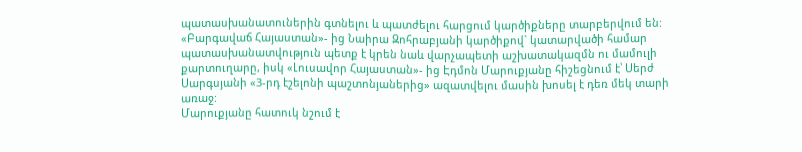պատասխանատուներին գտնելու և պատժելու հարցում կարծիքները տարբերվում են:
«Բարգավաճ Հայաստան»- ից Նաիրա Զոհրաբյանի կարծիքով` կատարվածի համար պատասխանատվություն պետք է կրեն նաև վարչապետի աշխատակազմն ու մամուլի քարտուղարը, իսկ «Լուսավոր Հայաստան»- ից Էդմոն Մարուքյանը հիշեցնում է՝ Սերժ Սարգսյանի «3-րդ էշելոնի պաշտոնյաներից» ազատվելու մասին խոսել է դեռ մեկ տարի առաջ:
Մարուքյանը հատուկ նշում է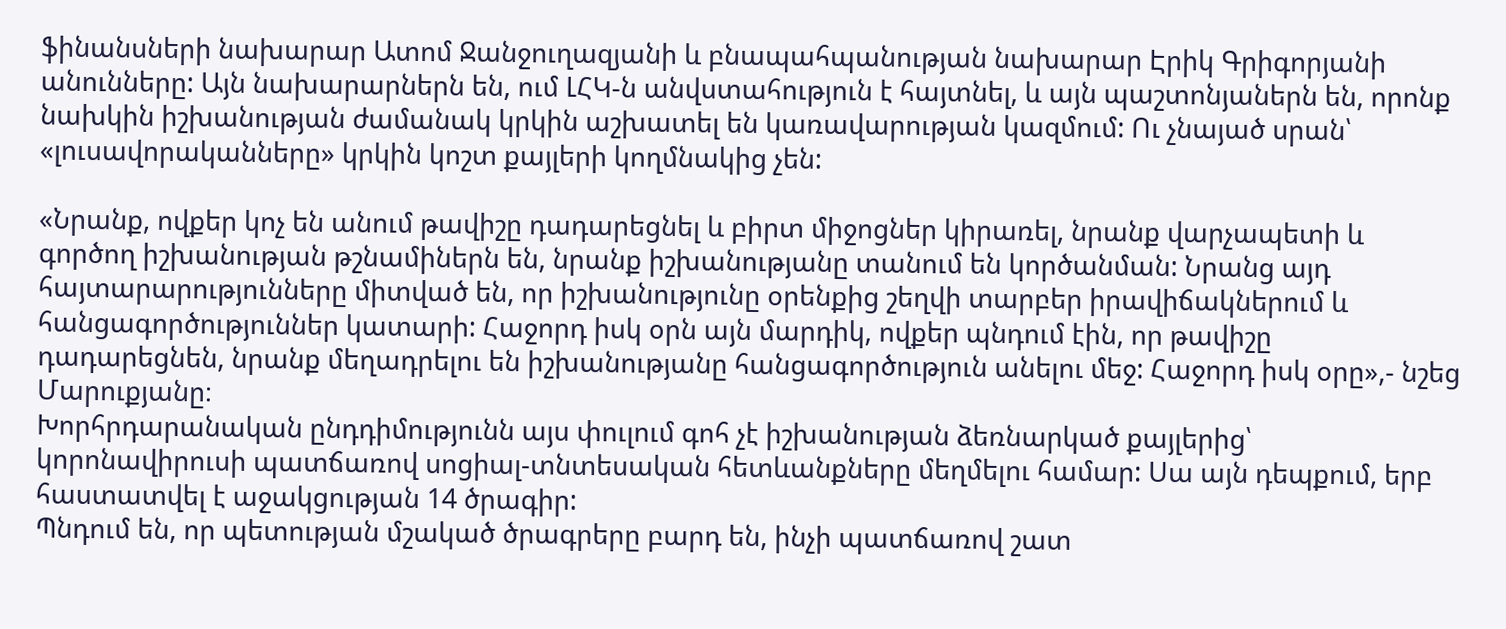ֆինանսների նախարար Ատոմ Ջանջուղազյանի և բնապահպանության նախարար Էրիկ Գրիգորյանի անունները: Այն նախարարներն են, ում ԼՀԿ-ն անվստահություն է հայտնել, և այն պաշտոնյաներն են, որոնք նախկին իշխանության ժամանակ կրկին աշխատել են կառավարության կազմում: Ու չնայած սրան՝ «լուսավորականները» կրկին կոշտ քայլերի կողմնակից չեն:

«Նրանք, ովքեր կոչ են անում թավիշը դադարեցնել և բիրտ միջոցներ կիրառել, նրանք վարչապետի և գործող իշխանության թշնամիներն են, նրանք իշխանությանը տանում են կործանման: Նրանց այդ հայտարարությունները միտված են, որ իշխանությունը օրենքից շեղվի տարբեր իրավիճակներում և հանցագործություններ կատարի: Հաջորդ իսկ օրն այն մարդիկ, ովքեր պնդում էին, որ թավիշը դադարեցնեն, նրանք մեղադրելու են իշխանությանը հանցագործություն անելու մեջ: Հաջորդ իսկ օրը»,- նշեց Մարուքյանը։
Խորհրդարանական ընդդիմությունն այս փուլում գոհ չէ իշխանության ձեռնարկած քայլերից՝ կորոնավիրուսի պատճառով սոցիալ-տնտեսական հետևանքները մեղմելու համար: Սա այն դեպքում, երբ հաստատվել է աջակցության 14 ծրագիր:
Պնդում են, որ պետության մշակած ծրագրերը բարդ են, ինչի պատճառով շատ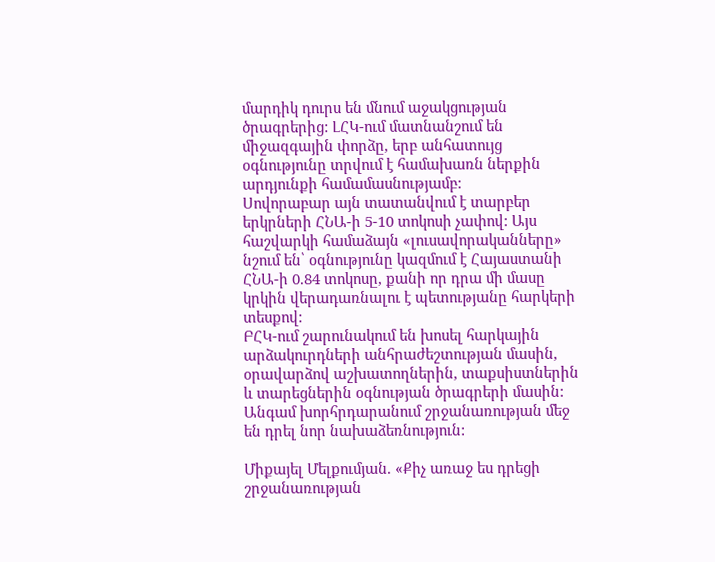մարդիկ դուրս են մնում աջակցության ծրագրերից: ԼՀԿ-ում մատնանշում են միջազգային փորձը, երբ անհատույց օգնությունը տրվում է համախառն ներքին արդյունքի համամասնությամբ:
Սովորաբար այն տատանվում է տարբեր երկրների ՀՆԱ-ի 5-10 տոկոսի չափով: Այս հաշվարկի համաձայն «լուսավորականները» նշում են՝ օգնությունը կազմում է Հայաստանի ՀՆԱ-ի 0.84 տոկոսը, քանի որ դրա մի մասը կրկին վերադառնալու է պետությանը հարկերի տեսքով:
ԲՀԿ-ում շարունակում են խոսել հարկային արձակուրդների անհրաժեշտության մասին, օրավարձով աշխատողներին, տաքսիստներին և տարեցներին օգնության ծրագրերի մասին:
Անգամ խորհրդարանում շրջանառության մեջ են դրել նոր նախաձեռնություն:

Միքայել Մելքումյան. «Քիչ առաջ ես դրեցի շրջանառության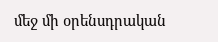մեջ մի օրենսդրական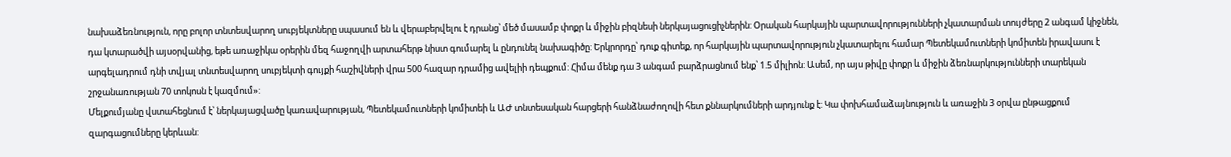նախաձեռնություն, որը բոլոր տնտեսվարող սուբյեկտները սպասում են և վերաբերվելու է դրանց՝ մեծ մասամբ փոքր և միջին բիզնեսի ներկայացուցիչներին: Օրական հարկային պարտավորությունների չկատարման տույժերը 2 անգամ կիջնեն, դա կտարածվի այսօրվանից, եթե առաջիկա օրերին մեզ հաջողվի արտահերթ նիստ գումարել և ընդունել նախագիծը: Երկրորդը՝ դուք գիտեք, որ հարկային պարտավորություն չկատարելու համար Պետեկամուտների կոմիտեն իրավասու է արգելադրում դնի տվյալ տնտեսվարող սուբյեկտի գույքի հաշիվների վրա 500 հազար դրամից ավելիի դեպքում: Հիմա մենք դա 3 անգամ բարձրացնում ենք՝ 1.5 միլիոն: Ասեմ, որ այս թիվը փոքր և միջին ձեռնարկությունների տարեկան շրջանառության 70 տոկոսն է կազմում»:
Մելքումյանը վստահեցնում է՝ ներկայացվածը կառավարության, Պետեկամուտների կոմիտեի և ԱԺ տնտեսական հարցերի հանձնաժողովի հետ քննարկումների արդյունք է: Կա փոխհամաձայնություն և առաջին 3 օրվա ընթացքում զարգացումները կերևան: